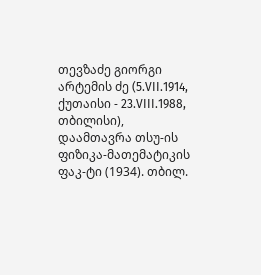თევზაძე გიორგი არტემის ძე (5.VII.1914, ქუთაისი - 23.VIII.1988, თბილისი), დაამთავრა თსუ-ის ფიზიკა-მათემატიკის ფაკ-ტი (1934). თბილ.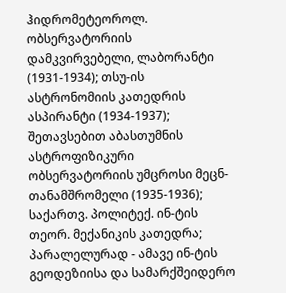ჰიდრომეტეოროლ. ობსერვატორიის დამკვირვებელი, ლაბორანტი (1931-1934); თსუ-ის ასტრონომიის კათედრის ასპირანტი (1934-1937); შეთავსებით აბასთუმნის ასტროფიზიკური ობსერვატორიის უმცროსი მეცნ-თანამშრომელი (1935-1936); საქართვ. პოლიტექ. ინ-ტის თეორ. მექანიკის კათედრა; პარალელურად - ამავე ინ-ტის გეოდეზიისა და სამარქშეიდერო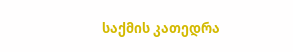საქმის კათედრა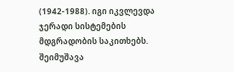(1942-1988). იგი იკვლევდა ჯერადი სისტემების მდგრადობის საკითხებს. შეიმუშავა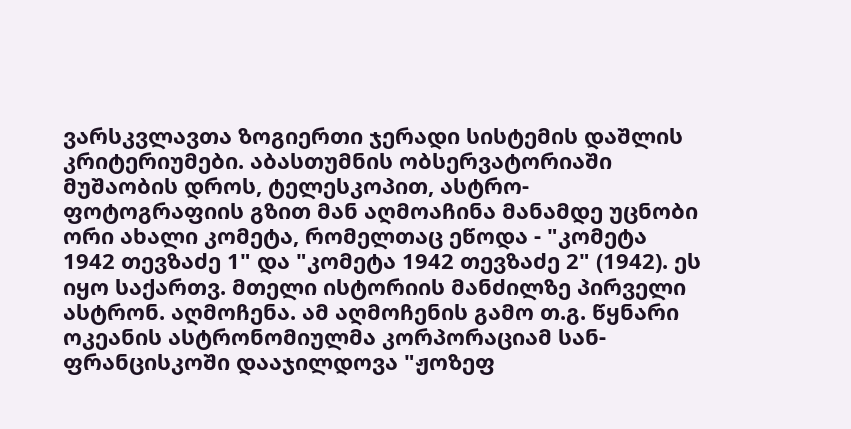ვარსკვლავთა ზოგიერთი ჯერადი სისტემის დაშლის კრიტერიუმები. აბასთუმნის ობსერვატორიაში მუშაობის დროს, ტელესკოპით, ასტრო-ფოტოგრაფიის გზით მან აღმოაჩინა მანამდე უცნობი ორი ახალი კომეტა, რომელთაც ეწოდა - "კომეტა 1942 თევზაძე 1" და "კომეტა 1942 თევზაძე 2" (1942). ეს იყო საქართვ. მთელი ისტორიის მანძილზე პირველი ასტრონ. აღმოჩენა. ამ აღმოჩენის გამო თ.გ. წყნარი ოკეანის ასტრონომიულმა კორპორაციამ სან-ფრანცისკოში დააჯილდოვა "ჟოზეფ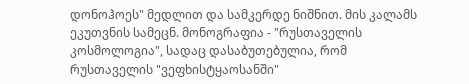დონოჰოეს" მედლით და სამკერდე ნიშნით. მის კალამს ეკუთვნის სამეცნ. მონოგრაფია - "რუსთაველის კოსმოლოგია", სადაც დასაბუთებულია, რომ რუსთაველის "ვეფხისტყაოსანში"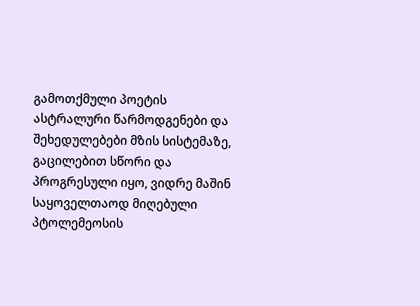გამოთქმული პოეტის ასტრალური წარმოდგენები და შეხედულებები მზის სისტემაზე, გაცილებით სწორი და პროგრესული იყო, ვიდრე მაშინ საყოველთაოდ მიღებული პტოლემეოსის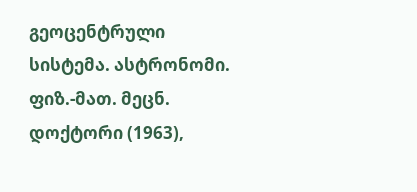გეოცენტრული სისტემა. ასტრონომი. ფიზ.-მათ. მეცნ. დოქტორი (1963),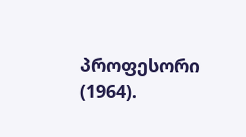პროფესორი (1964).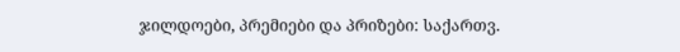ჯილდოები, პრემიები და პრიზები: საქართვ.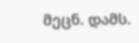მეცნ. დამს.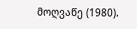მოღვაწე (1980).